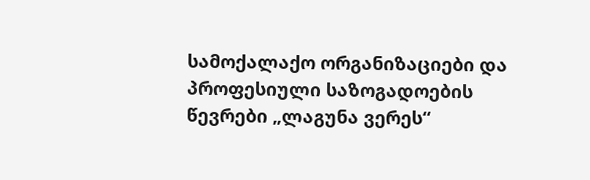სამოქალაქო ორგანიზაციები და პროფესიული საზოგადოების წევრები „ლაგუნა ვერეს“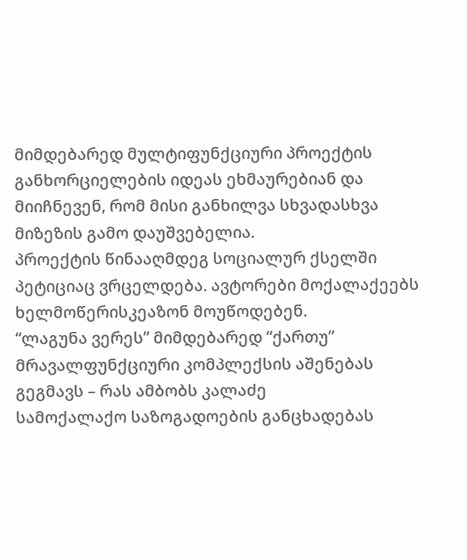მიმდებარედ მულტიფუნქციური პროექტის განხორციელების იდეას ეხმაურებიან და მიიჩნევენ, რომ მისი განხილვა სხვადასხვა მიზეზის გამო დაუშვებელია.
პროექტის წინააღმდეგ სოციალურ ქსელში პეტიციაც ვრცელდება. ავტორები მოქალაქეებს ხელმოწერისკეაზონ მოუწოდებენ.
“ლაგუნა ვერეს” მიმდებარედ “ქართუ” მრავალფუნქციური კომპლექსის აშენებას გეგმავს – რას ამბობს კალაძე
სამოქალაქო საზოგადოების განცხადებას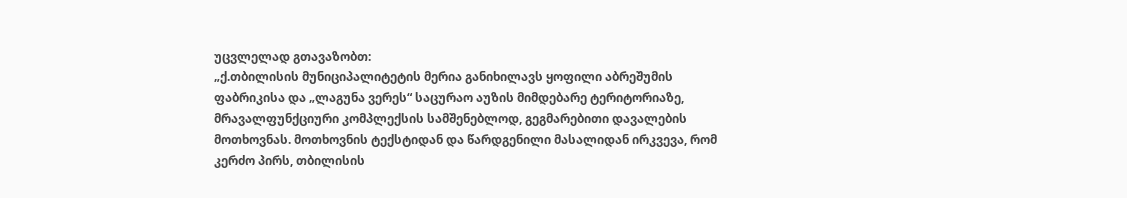უცვლელად გთავაზობთ:
„ქ.თბილისის მუნიციპალიტეტის მერია განიხილავს ყოფილი აბრეშუმის ფაბრიკისა და „ლაგუნა ვერეს“ საცურაო აუზის მიმდებარე ტერიტორიაზე, მრავალფუნქციური კომპლექსის სამშენებლოდ, გეგმარებითი დავალების მოთხოვნას. მოთხოვნის ტექსტიდან და წარდგენილი მასალიდან ირკვევა, რომ კერძო პირს, თბილისის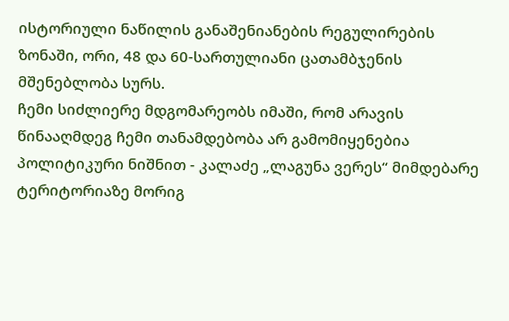ისტორიული ნაწილის განაშენიანების რეგულირების ზონაში, ორი, 48 და 60-სართულიანი ცათამბჯენის მშენებლობა სურს.
ჩემი სიძლიერე მდგომარეობს იმაში, რომ არავის წინააღმდეგ ჩემი თანამდებობა არ გამომიყენებია პოლიტიკური ნიშნით - კალაძე „ლაგუნა ვერეს“ მიმდებარე ტერიტორიაზე მორიგ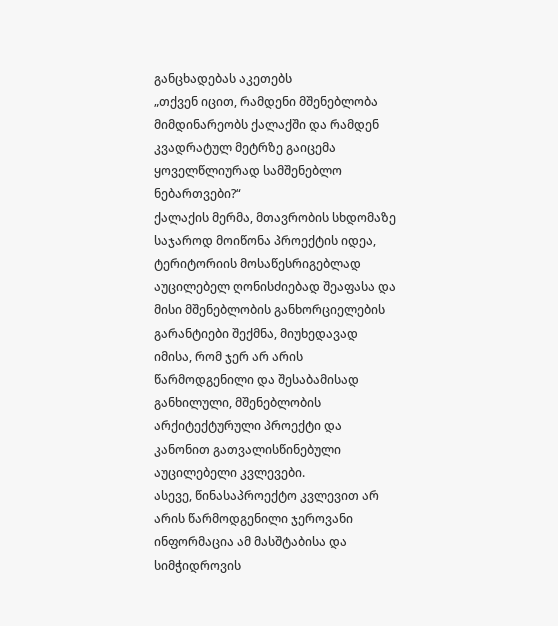განცხადებას აკეთებს
„თქვენ იცით, რამდენი მშენებლობა მიმდინარეობს ქალაქში და რამდენ კვადრატულ მეტრზე გაიცემა ყოველწლიურად სამშენებლო ნებართვები?“
ქალაქის მერმა, მთავრობის სხდომაზე საჯაროდ მოიწონა პროექტის იდეა, ტერიტორიის მოსაწესრიგებლად აუცილებელ ღონისძიებად შეაფასა და მისი მშენებლობის განხორციელების გარანტიები შექმნა, მიუხედავად იმისა, რომ ჯერ არ არის წარმოდგენილი და შესაბამისად განხილული, მშენებლობის არქიტექტურული პროექტი და კანონით გათვალისწინებული აუცილებელი კვლევები.
ასევე, წინასაპროექტო კვლევით არ არის წარმოდგენილი ჯეროვანი ინფორმაცია ამ მასშტაბისა და სიმჭიდროვის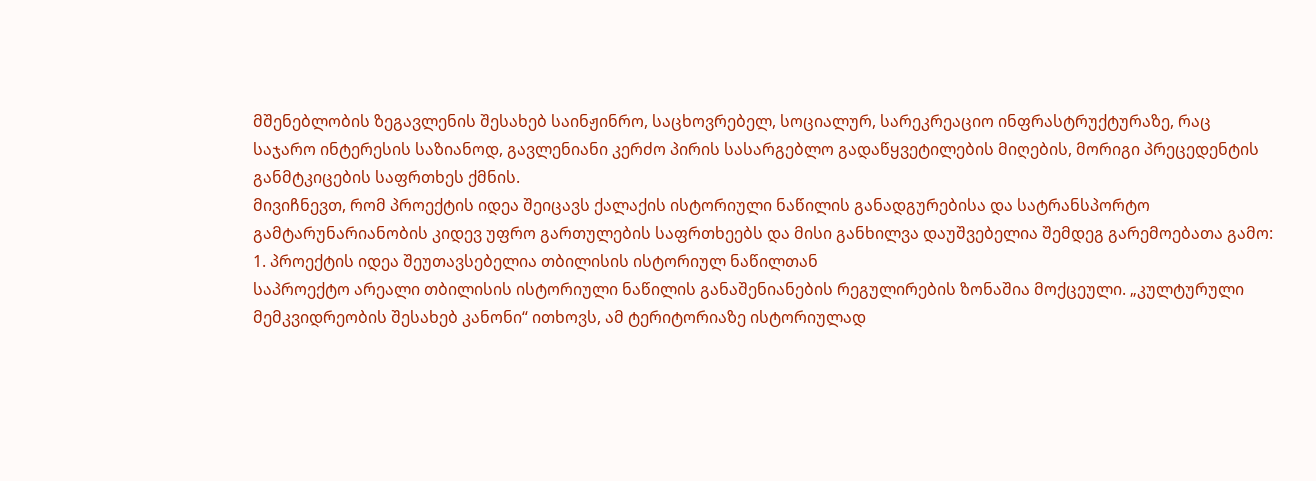მშენებლობის ზეგავლენის შესახებ საინჟინრო, საცხოვრებელ, სოციალურ, სარეკრეაციო ინფრასტრუქტურაზე, რაც საჯარო ინტერესის საზიანოდ, გავლენიანი კერძო პირის სასარგებლო გადაწყვეტილების მიღების, მორიგი პრეცედენტის განმტკიცების საფრთხეს ქმნის.
მივიჩნევთ, რომ პროექტის იდეა შეიცავს ქალაქის ისტორიული ნაწილის განადგურებისა და სატრანსპორტო გამტარუნარიანობის კიდევ უფრო გართულების საფრთხეებს და მისი განხილვა დაუშვებელია შემდეგ გარემოებათა გამო:
1. პროექტის იდეა შეუთავსებელია თბილისის ისტორიულ ნაწილთან
საპროექტო არეალი თბილისის ისტორიული ნაწილის განაშენიანების რეგულირების ზონაშია მოქცეული. „კულტურული მემკვიდრეობის შესახებ კანონი“ ითხოვს, ამ ტერიტორიაზე ისტორიულად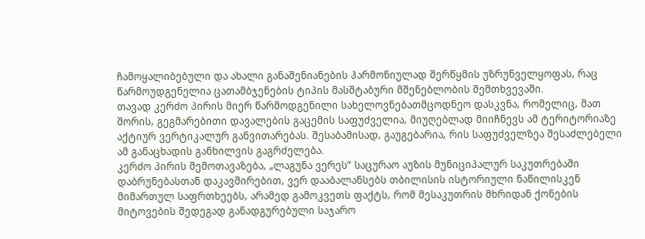ჩამოყალიბებული და ახალი განაშენიანების ჰარმონიულად შერწყმის უზრუნველყოფას, რაც წარმოუდგენელია ცათამბჯენების ტიპის მასშტაბური მშენებლობის შემთხვევაში.
თავად კერძო პირის მიერ წარმოდგენილი სახელოვნებათმცოდნეო დასკვნა, რომელიც, მათ შორის, გეგმარებითი დავალების გაცემის საფუძველია, მიუღებლად მიიჩნევს ამ ტერიტორიაზე აქტიურ ვერტიკალურ განვითარებას. შესაბამისად, გაუგებარია, რის საფუძველზეა შესაძლებელი ამ განაცხადის განხილვის გაგრძელება.
კერძო პირის შემოთავაზება, „ლაგუნა ვერეს“ საცურაო აუზის მუნიციპალურ საკუთრებაში დაბრუნებასთან დაკავშირებით, ვერ დააბალანსებს თბილისის ისტორიული ნაწილისკენ მიმართულ საფრთხეებს, არამედ გამოკვეთს ფაქტს, რომ მესაკუთრის მხრიდან ქონების მიტოვების შედეგად განადგურებული საჯარო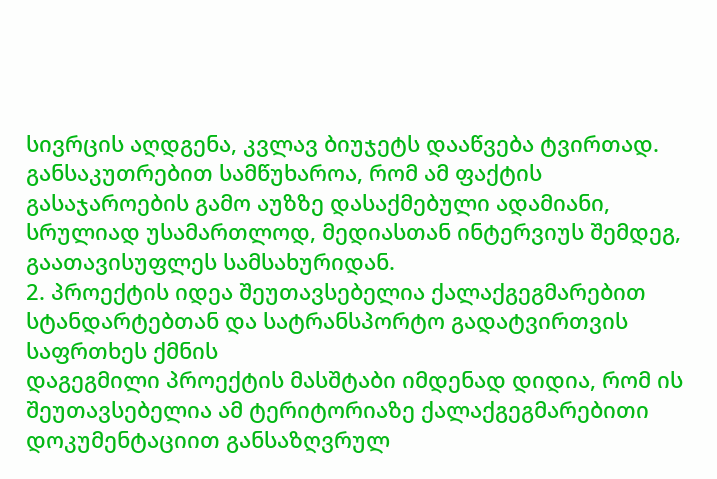სივრცის აღდგენა, კვლავ ბიუჯეტს დააწვება ტვირთად.
განსაკუთრებით სამწუხაროა, რომ ამ ფაქტის გასაჯაროების გამო აუზზე დასაქმებული ადამიანი, სრულიად უსამართლოდ, მედიასთან ინტერვიუს შემდეგ, გაათავისუფლეს სამსახურიდან.
2. პროექტის იდეა შეუთავსებელია ქალაქგეგმარებით სტანდარტებთან და სატრანსპორტო გადატვირთვის საფრთხეს ქმნის
დაგეგმილი პროექტის მასშტაბი იმდენად დიდია, რომ ის შეუთავსებელია ამ ტერიტორიაზე ქალაქგეგმარებითი დოკუმენტაციით განსაზღვრულ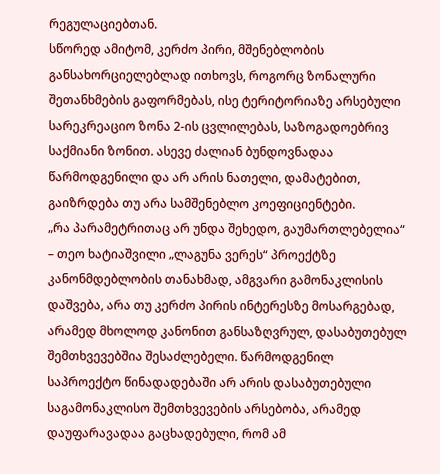რეგულაციებთან.
სწორედ ამიტომ, კერძო პირი, მშენებლობის განსახორციელებლად ითხოვს, როგორც ზონალური შეთანხმების გაფორმებას, ისე ტერიტორიაზე არსებული სარეკრეაციო ზონა 2-ის ცვლილებას, საზოგადოებრივ საქმიანი ზონით. ასევე ძალიან ბუნდოვნადაა წარმოდგენილი და არ არის ნათელი, დამატებით, გაიზრდება თუ არა სამშენებლო კოეფიციენტები.
„რა პარამეტრითაც არ უნდა შეხედო, გაუმართლებელია“ – თეო ხატიაშვილი „ლაგუნა ვერეს“ პროექტზე
კანონმდებლობის თანახმად, ამგვარი გამონაკლისის დაშვება, არა თუ კერძო პირის ინტერესზე მოსარგებად, არამედ მხოლოდ კანონით განსაზღვრულ, დასაბუთებულ შემთხვევებშია შესაძლებელი. წარმოდგენილ საპროექტო წინადადებაში არ არის დასაბუთებული საგამონაკლისო შემთხვევების არსებობა, არამედ დაუფარავადაა გაცხადებული, რომ ამ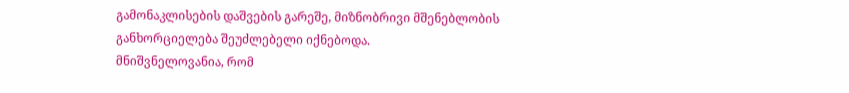გამონაკლისების დაშვების გარეშე, მიზნობრივი მშენებლობის განხორციელება შეუძლებელი იქნებოდა.
მნიშვნელოვანია, რომ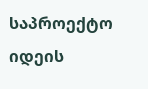საპროექტო იდეის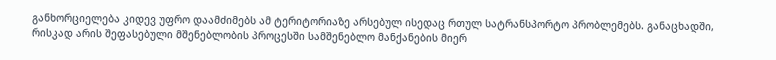განხორციელება კიდევ უფრო დაამძიმებს ამ ტერიტორიაზე არსებულ ისედაც რთულ სატრანსპორტო პრობლემებს. განაცხადში, რისკად არის შეფასებული მშენებლობის პროცესში სამშენებლო მანქანების მიერ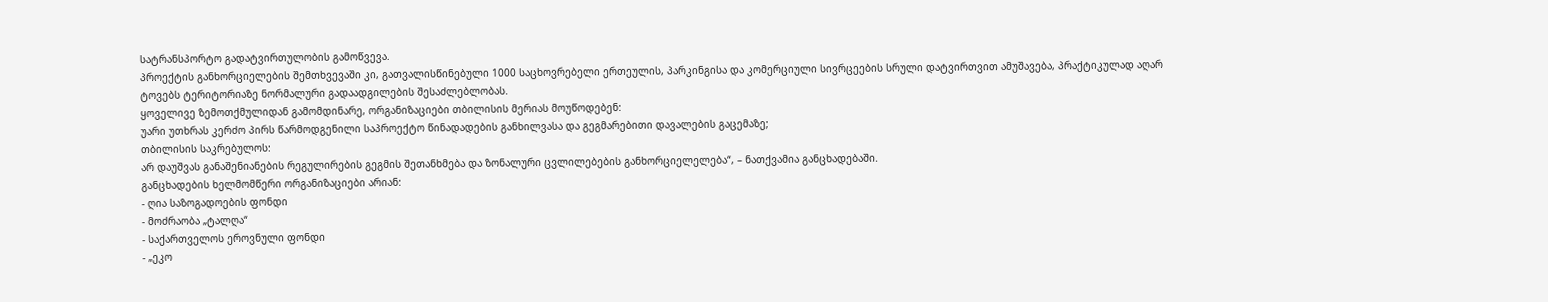სატრანსპორტო გადატვირთულობის გამოწვევა.
პროექტის განხორციელების შემთხვევაში კი, გათვალისწინებული 1000 საცხოვრებელი ერთეულის, პარკინგისა და კომერციული სივრცეების სრული დატვირთვით ამუშავება, პრაქტიკულად აღარ ტოვებს ტერიტორიაზე ნორმალური გადაადგილების შესაძლებლობას.
ყოველივე ზემოთქმულიდან გამომდინარე, ორგანიზაციები თბილისის მერიას მოუწოდებენ:
უარი უთხრას კერძო პირს წარმოდგენილი საპროექტო წინადადების განხილვასა და გეგმარებითი დავალების გაცემაზე;
თბილისის საკრებულოს:
არ დაუშვას განაშენიანების რეგულირების გეგმის შეთანხმება და ზონალური ცვლილებების განხორციელელება“, – ნათქვამია განცხადებაში.
განცხადების ხელმომწერი ორგანიზაციები არიან:
- ღია საზოგადოების ფონდი
- მოძრაობა „ტალღა“
- საქართველოს ეროვნული ფონდი
- „ეკო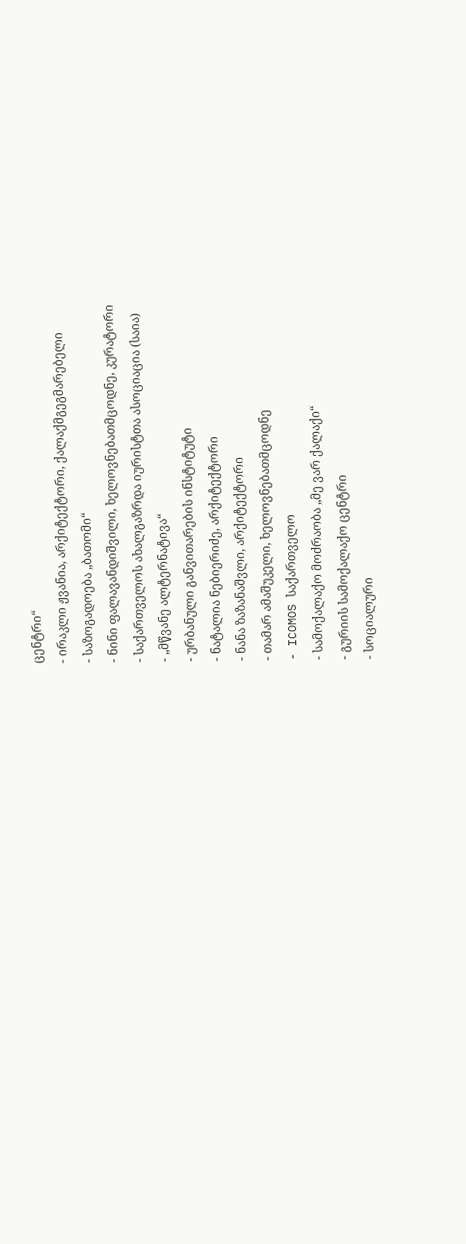ცენტრი“
- ირაკლი ჟვანია, არქიტექტორი, ქალაქმგეგმარებელი
- საზოგადოება „ბათომი“
- ნინი ფალავანდიშვილი, ხელოვნებათმცოდნე, კურატორი
- საქართველოს ახალგაზრდა იურისტთა ასოციაცია (საია)
- „მწვანე ალტერნატივა“
- ურბანული განვითარების ინსტიტუტი
- ნატალია ნებიერიძე, არქიტექტორი
- ნანა ზაზანაშვლი, არქიტექტორი
- თამარ ამაშუკელი, ხელოვნებათმცოდნე
- ICOMOS საქართველო
- სამოქალაქო მოძრაობა „მე ვარ ქალაქი“
- გურიის სამოქალაქო ცენტრი
- სოციალური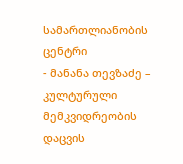სამართლიანობის ცენტრი
- მანანა თევზაძე – კულტურული მემკვიდრეობის დაცვის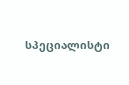სპეციალისტი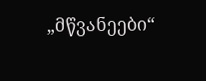„მწვანეები“